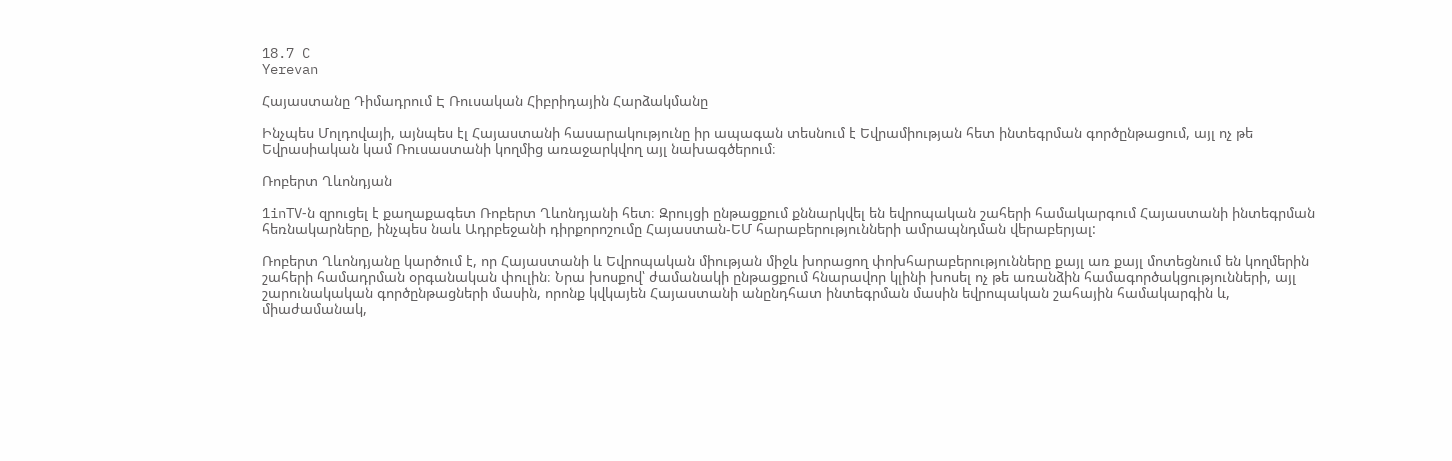18.7 C
Yerevan

Հայաստանը Դիմադրում Է Ռուսական Հիբրիդային Հարձակմանը

Ինչպես Մոլդովայի, այնպես էլ Հայաստանի հասարակությունը իր ապագան տեսնում է Եվրամիության հետ ինտեգրման գործընթացում, այլ ոչ թե Եվրասիական կամ Ռուսաստանի կողմից առաջարկվող այլ նախագծերում։

Ռոբերտ Ղևոնդյան

1inTV‑ն զրուցել է քաղաքագետ Ռոբերտ Ղևոնդյանի հետ։ Զրույցի ընթացքում քննարկվել են եվրոպական շահերի համակարգում Հայաստանի ինտեգրման հեռնակարները, ինչպես նաև Ադրբեջանի դիրքորոշումը Հայաստան-ԵՄ հարաբերությունների ամրապնդման վերաբերյալ:

Ռոբերտ Ղևոնդյանը կարծում է, որ Հայաստանի և Եվրոպական միության միջև խորացող փոխհարաբերությունները քայլ առ քայլ մոտեցնում են կողմերին շահերի համադրման օրգանական փուլին։ Նրա խոսքով՝ ժամանակի ընթացքում հնարավոր կլինի խոսել ոչ թե առանձին համագործակցությունների, այլ շարունակական գործընթացների մասին, որոնք կվկայեն Հայաստանի անընդհատ ինտեգրման մասին եվրոպական շահային համակարգին և, միաժամանակ,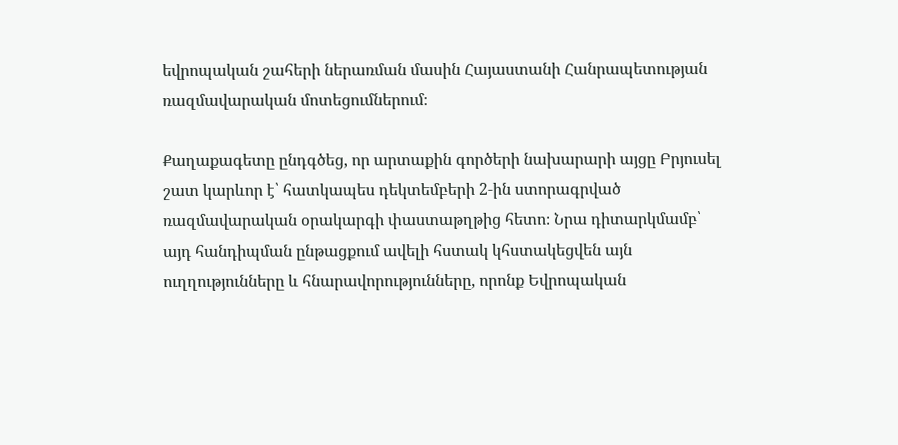եվրոպական շահերի ներառման մասին Հայաստանի Հանրապետության ռազմավարական մոտեցումներում։

Քաղաքագետը ընդգծեց, որ արտաքին գործերի նախարարի այցը Բրյուսել շատ կարևոր է՝ հատկապես դեկտեմբերի 2‑ին ստորագրված ռազմավարական օրակարգի փաստաթղթից հետո։ Նրա դիտարկմամբ՝ այդ հանդիպման ընթացքում ավելի հստակ կհստակեցվեն այն ուղղությունները և հնարավորությունները, որոնք Եվրոպական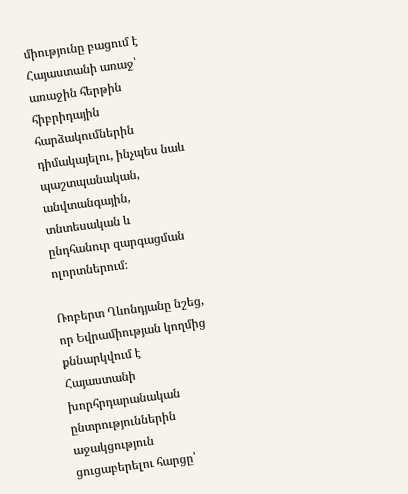միությունը բացում է Հայաստանի առաջ՝ առաջին հերթին հիբրիդային հարձակումներին դիմակայելու, ինչպես նաև պաշտպանական, անվտանգային, տնտեսական և ընդհանուր զարգացման ոլորտներում։

Ռոբերտ Ղևոնդյանը նշեց, որ Եվրամիության կողմից քննարկվում է Հայաստանի խորհրդարանական ընտրություններին աջակցություն ցուցաբերելու հարցը՝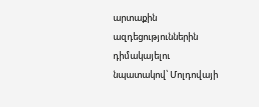արտաքին ազդեցություններին դիմակայելու նպատակով՝ Մոլդովայի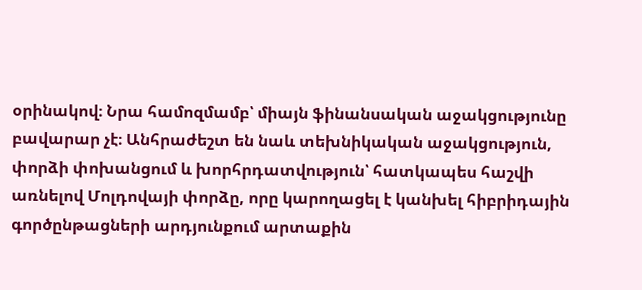օրինակով։ Նրա համոզմամբ՝ միայն ֆինանսական աջակցությունը բավարար չէ։ Անհրաժեշտ են նաև տեխնիկական աջակցություն, փորձի փոխանցում և խորհրդատվություն՝ հատկապես հաշվի առնելով Մոլդովայի փորձը, որը կարողացել է կանխել հիբրիդային գործընթացների արդյունքում արտաքին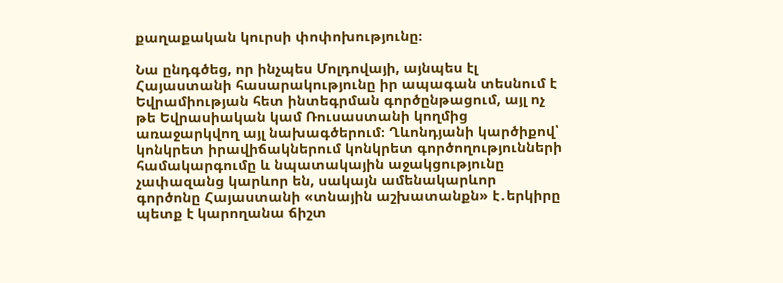քաղաքական կուրսի փոփոխությունը։

Նա ընդգծեց, որ ինչպես Մոլդովայի, այնպես էլ Հայաստանի հասարակությունը իր ապագան տեսնում է Եվրամիության հետ ինտեգրման գործընթացում, այլ ոչ թե Եվրասիական կամ Ռուսաստանի կողմից առաջարկվող այլ նախագծերում։ Ղևոնդյանի կարծիքով՝ կոնկրետ իրավիճակներում կոնկրետ գործողությունների համակարգումը և նպատակային աջակցությունը չափազանց կարևոր են, սակայն ամենակարևոր գործոնը Հայաստանի «տնային աշխատանքն» է․երկիրը պետք է կարողանա ճիշտ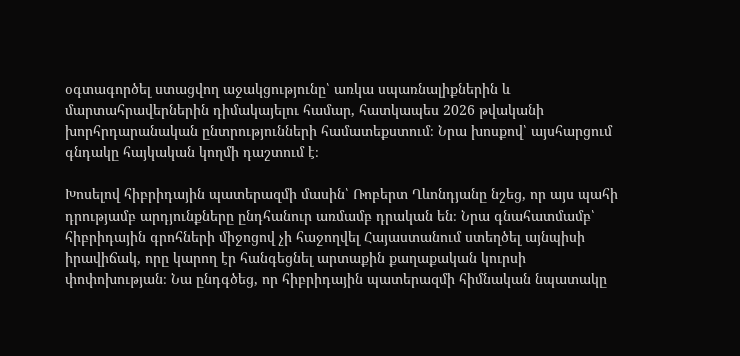օգտագործել ստացվող աջակցությունը՝ առկա սպառնալիքներին և մարտահրավերներին դիմակայելու համար, հատկապես 2026 թվականի խորհրդարանական ընտրությունների համատեքստում։ Նրա խոսքով՝ այսհարցում գնդակը հայկական կողմի դաշտում է։

Խոսելով հիբրիդային պատերազմի մասին՝ Ռոբերտ Ղևոնդյանը նշեց, որ այս պահի դրությամբ արդյունքները ընդհանուր առմամբ դրական են։ Նրա գնահատմամբ՝ հիբրիդային գրոհների միջոցով չի հաջողվել Հայաստանում ստեղծել այնպիսի իրավիճակ, որը կարող էր հանգեցնել արտաքին քաղաքական կուրսի փոփոխության։ Նա ընդգծեց, որ հիբրիդային պատերազմի հիմնական նպատակը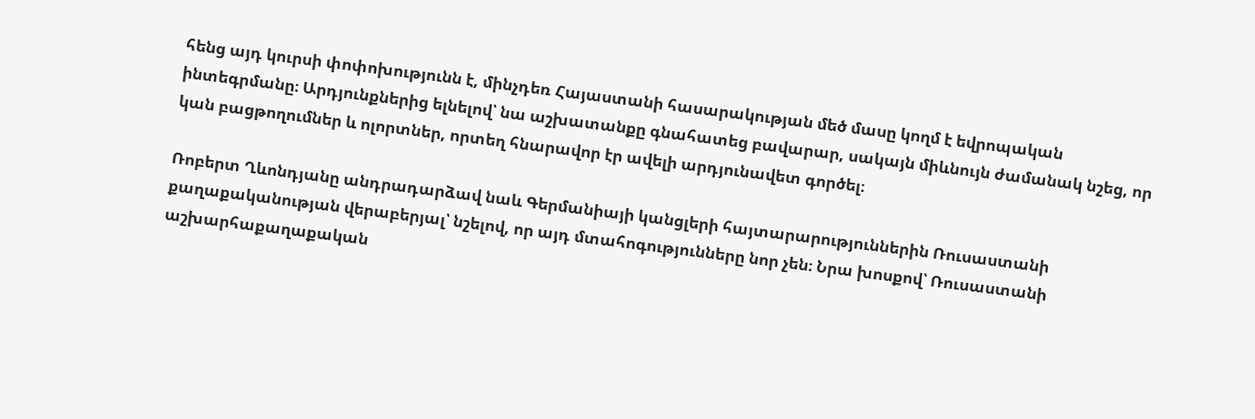հենց այդ կուրսի փոփոխությունն է, մինչդեռ Հայաստանի հասարակության մեծ մասը կողմ է եվրոպական ինտեգրմանը։ Արդյունքներից ելնելով՝ նա աշխատանքը գնահատեց բավարար, սակայն միևնույն ժամանակ նշեց, որ կան բացթողումներ և ոլորտներ, որտեղ հնարավոր էր ավելի արդյունավետ գործել։

Ռոբերտ Ղևոնդյանը անդրադարձավ նաև Գերմանիայի կանցլերի հայտարարություններին Ռուսաստանի քաղաքականության վերաբերյալ՝ նշելով, որ այդ մտահոգությունները նոր չեն։ Նրա խոսքով՝ Ռուսաստանի աշխարհաքաղաքական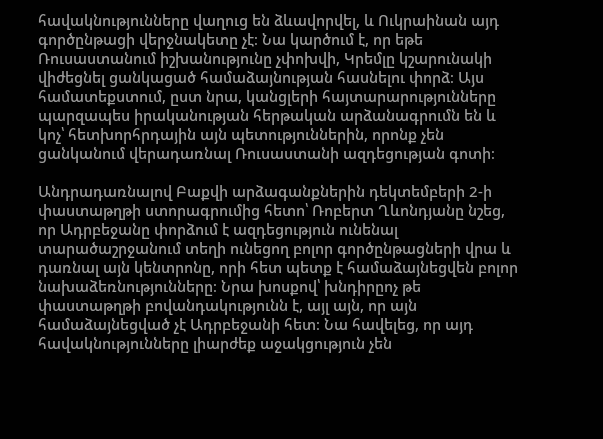հավակնությունները վաղուց են ձևավորվել, և Ուկրաինան այդ գործընթացի վերջնակետը չէ։ Նա կարծում է, որ եթե Ռուսաստանում իշխանությունը չփոխվի, Կրեմլը կշարունակի վիժեցնել ցանկացած համաձայնության հասնելու փորձ։ Այս համատեքստում, ըստ նրա, կանցլերի հայտարարությունները պարզապես իրականության հերթական արձանագրումն են և կոչ՝ հետխորհրդային այն պետություններին, որոնք չեն ցանկանում վերադառնալ Ռուսաստանի ազդեցության գոտի։

Անդրադառնալով Բաքվի արձագանքներին դեկտեմբերի 2‑ի փաստաթղթի ստորագրումից հետո՝ Ռոբերտ Ղևոնդյանը նշեց, որ Ադրբեջանը փորձում է ազդեցություն ունենալ տարածաշրջանում տեղի ունեցող բոլոր գործընթացների վրա և դառնալ այն կենտրոնը, որի հետ պետք է համաձայնեցվեն բոլոր նախաձեռնությունները։ Նրա խոսքով՝ խնդիրըոչ թե փաստաթղթի բովանդակությունն է, այլ այն, որ այն համաձայնեցված չէ Ադրբեջանի հետ։ Նա հավելեց, որ այդ հավակնությունները լիարժեք աջակցություն չեն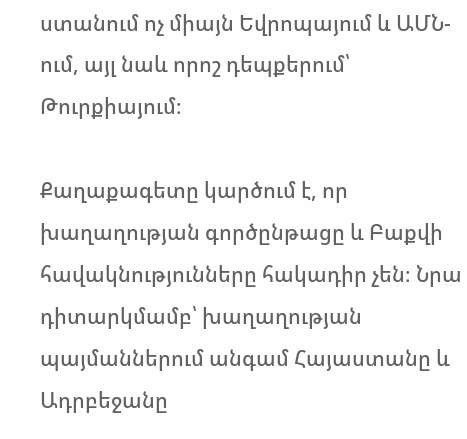ստանում ոչ միայն Եվրոպայում և ԱՄՆ-ում, այլ նաև որոշ դեպքերում՝ Թուրքիայում։

Քաղաքագետը կարծում է, որ խաղաղության գործընթացը և Բաքվի հավակնությունները հակադիր չեն։ Նրա դիտարկմամբ՝ խաղաղության պայմաններում անգամ Հայաստանը և Ադրբեջանը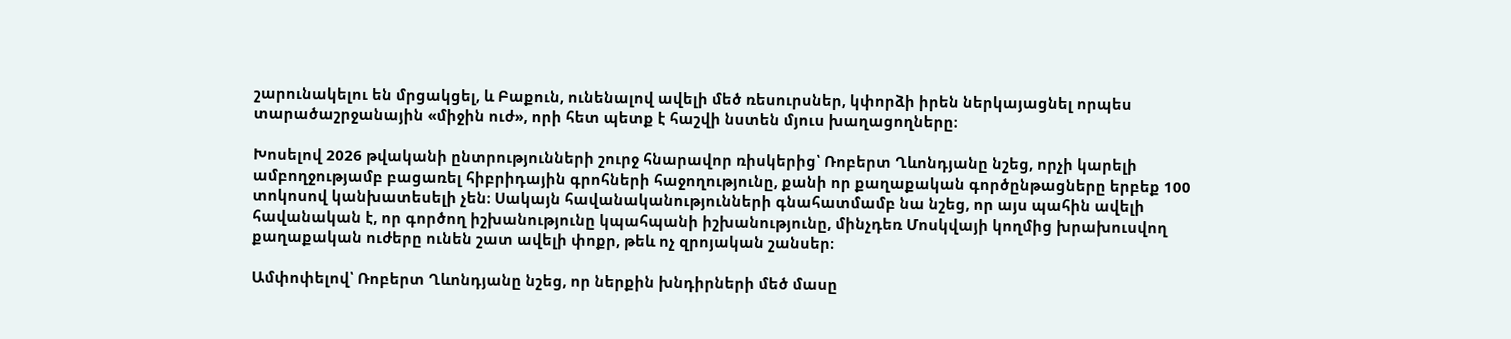շարունակելու են մրցակցել, և Բաքուն, ունենալով ավելի մեծ ռեսուրսներ, կփորձի իրեն ներկայացնել որպես տարածաշրջանային «միջին ուժ», որի հետ պետք է հաշվի նստեն մյուս խաղացողները։

Խոսելով 2026 թվականի ընտրությունների շուրջ հնարավոր ռիսկերից՝ Ռոբերտ Ղևոնդյանը նշեց, որչի կարելի ամբողջությամբ բացառել հիբրիդային գրոհների հաջողությունը, քանի որ քաղաքական գործընթացները երբեք 100 տոկոսով կանխատեսելի չեն։ Սակայն հավանականությունների գնահատմամբ նա նշեց, որ այս պահին ավելի հավանական է, որ գործող իշխանությունը կպահպանի իշխանությունը, մինչդեռ Մոսկվայի կողմից խրախուսվող քաղաքական ուժերը ունեն շատ ավելի փոքր, թեև ոչ զրոյական շանսեր։

Ամփոփելով՝ Ռոբերտ Ղևոնդյանը նշեց, որ ներքին խնդիրների մեծ մասը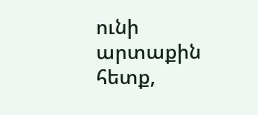ունի արտաքին հետք,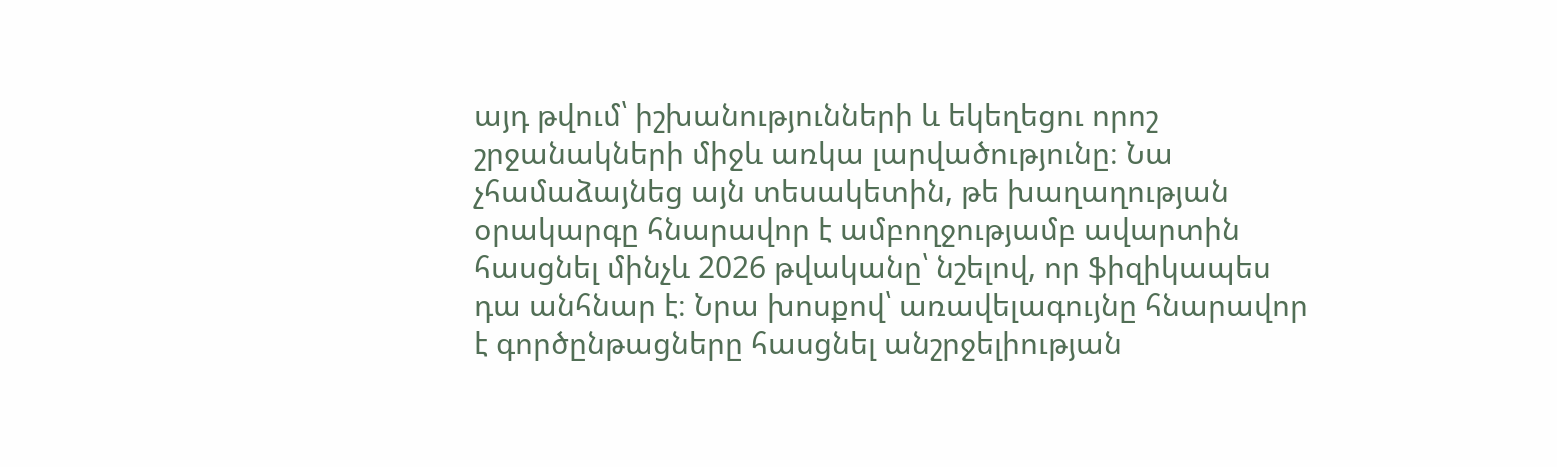այդ թվում՝ իշխանությունների և եկեղեցու որոշ շրջանակների միջև առկա լարվածությունը։ Նա չհամաձայնեց այն տեսակետին, թե խաղաղության օրակարգը հնարավոր է ամբողջությամբ ավարտին հասցնել մինչև 2026 թվականը՝ նշելով, որ ֆիզիկապես դա անհնար է։ Նրա խոսքով՝ առավելագույնը հնարավոր է գործընթացները հասցնել անշրջելիության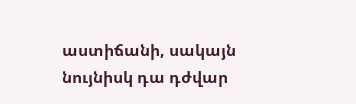աստիճանի, սակայն նույնիսկ դա դժվար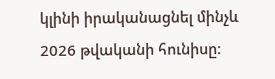կլինի իրականացնել մինչև 2026 թվականի հունիսը։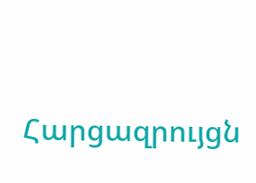Հարցազրույցն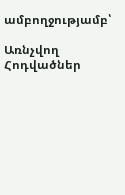ամբողջությամբ՝

Առնչվող Հոդվածներ